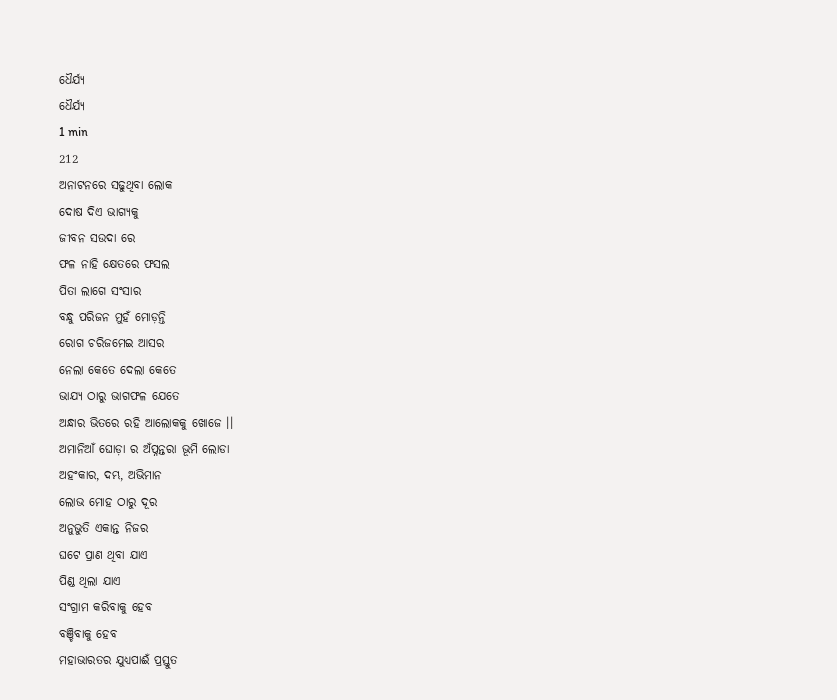ଧୈର୍ଯ୍ୟ
ଧୈର୍ଯ୍ୟ
1 min
212
ଅନାଟନରେ ସଢୁଥିବା ଲୋକ
ଦୋଷ ଦିଏ ଭାଗ୍ୟକୁ
ଜୀବନ ସଉଦା ରେ
ଫଳ ନାହି କ୍ଷେତରେ ଫସଲ
ପିତା ଲାଗେ ସଂସାର
ବନ୍ଧୁ ପରିଜନ ମୁହଁ ମୋଡ଼ନ୍ତି
ରୋଗ ଚରିଜମେଇ ଆସର
ନେଲା କେତେ ଦେଲା କେତେ
ଭାଯ୍ୟ ଠାରୁ ଭାଗଫଳ ଯେତେ
ଅନ୍ଧାର ଭିତରେ ରହି ଆଲୋକକୁ ଖୋଜେ ।।
ଅମାନିଆଁ ଘୋଡ଼ା ର ଅଁପ୍ନନ୍ତରା ଭୂମି ଲୋଡା
ଅହଂକାର, ଦମ୍ଭ, ଅଭିମାନ
ଲୋଭ ମୋହ ଠାରୁ ଦୂର
ଅନୁଭୁତି ଏକାନ୍ତ ନିଜର
ଘଟେ ପ୍ରାଣ ଥିବା ଯାଏ
ପିଣ୍ଡ ଥିଲା ଯାଏ
ସଂଗ୍ରାମ କରିବାକୁ ହେବ
ବଞ୍ଚିବାକୁ ହେବ
ମହାଭାରତର ଯୁଧ୍ୟପାଈଁ ପ୍ରସ୍ତୁତ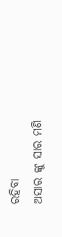ରହିବା
ଅସାର ଙ୍କୁ ସାର ମଣି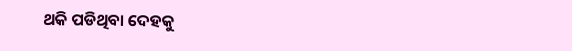ଥକି ପଡିଥିବା ଦେହକୁ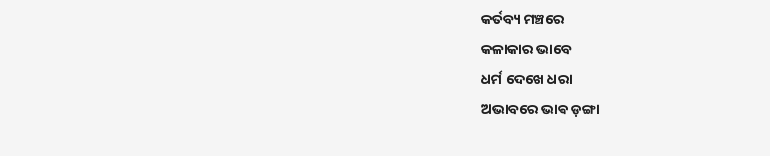କର୍ତବ୍ୟ ମଞ୍ଚରେ
କଳାକାର ଭାବେ
ଧର୍ମ ଦେଖେ ଧରା
ଅଭାବରେ ଭାଵ ଡ଼ଙ୍ଗା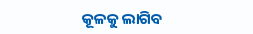କୂଳକୁ ଲାଗିବ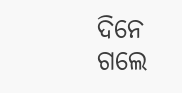ଦିନେ
ଗଲେ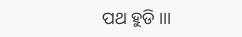ପଥ ହୁଡି ।।।